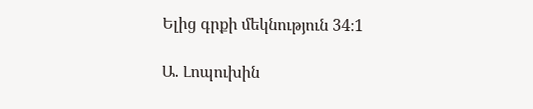Ելից գրքի մեկնություն 34։1

Ա. Լոպուխին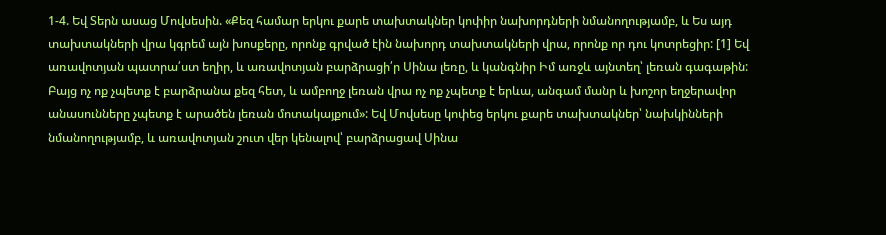1-4. Եվ Տերն ասաց Մովսեսին. «Քեզ համար երկու քարե տախտակներ կոփիր նախորդների նմանողությամբ, և Ես այդ տախտակների վրա կգրեմ այն խոսքերը, որոնք գրված էին նախորդ տախտակների վրա, որոնք որ դու կոտրեցիր: [1] Եվ առավոտյան պատրա՛ստ եղիր, և առավոտյան բարձրացի՛ր Սինա լեռը, և կանգնիր Իմ առջև այնտեղ՝ լեռան գագաթին: Բայց ոչ ոք չպետք է բարձրանա քեզ հետ, և ամբողջ լեռան վրա ոչ ոք չպետք է երևա, անգամ մանր և խոշոր եղջերավոր անասունները չպետք է արածեն լեռան մոտակայքում»: Եվ Մովսեսը կոփեց երկու քարե տախտակներ՝ նախկինների նմանողությամբ, և առավոտյան շուտ վեր կենալով՝ բարձրացավ Սինա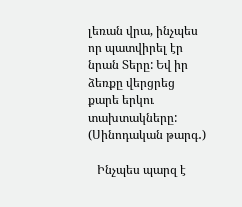լեռան վրա, ինչպես որ պատվիրել էր նրան Տերը: Եվ իր ձեռքը վերցրեց քարե երկու տախտակները: (Սինոդական թարգ․)

   Ինչպես պարզ է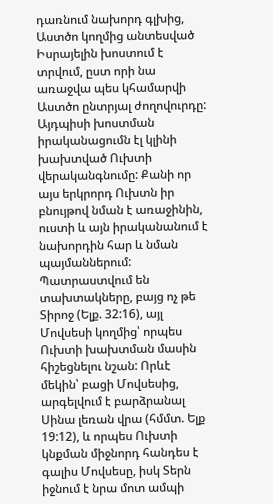դառնում նախորդ գլխից, Աստծո կողմից անտեսված Իսրայելին խոստում է տրվում, ըստ որի նա առաջվա պես կհամարվի Աստծո ընտրյալ ժողովուրդը: Այդպիսի խոստման իրականացումն էլ կլինի խախտված Ուխտի վերականգնումը: Քանի որ այս երկրորդ Ուխտն իր բնույթով նման է առաջինին, ուստի և այն իրականանում է նախորդին հար և նման պայմաններում: Պատրաստվում են տախտակները, բայց ոչ թե Տիրոջ (Ելք. 32:16), այլ Մովսեսի կողմից՝ որպես Ուխտի խախտման մասին հիշեցնելու նշան: Որևէ մեկին՝ բացի Մովսեսից, արգելվում է բարձրանալ Սինա լեռան վրա (հմմտ. Ելք 19:12), և որպես Ուխտի կնքման միջնորդ հանդես է գալիս Մովսեսը, իսկ Տերն իջնում է նրա մոտ ամպի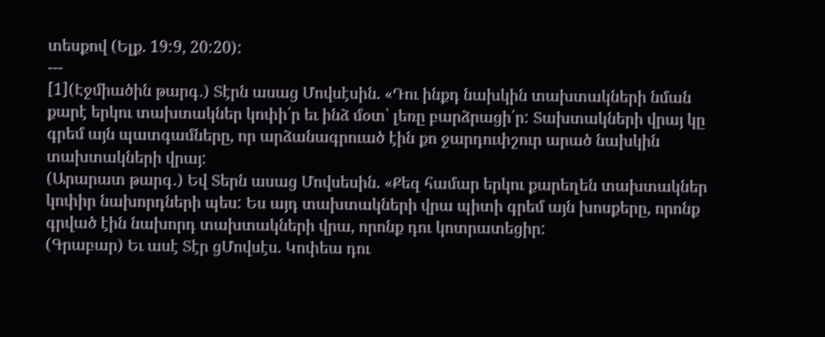տեսքով (Ելք. 19:9, 20:20):
---
[1](Էջմիածին թարգ․) Տէրն ասաց Մովսէսին. «Դու ինքդ նախկին տախտակների նման քարէ երկու տախտակներ կոփի՛ր եւ ինձ մօտ՝ լեռը բարձրացի՛ր: Տախտակների վրայ կը գրեմ այն պատգամները, որ արձանագրուած էին քո ջարդուփշուր արած նախկին տախտակների վրայ:
(Արարատ թարգ․) Եվ Տերն ասաց Մովսեսին. «Քեզ համար երկու քարեղեն տախտակներ կոփիր նախորդների պես: Ես այդ տախտակների վրա պիտի գրեմ այն խոսքերը, որոնք գրված էին նախորդ տախտակների վրա, որոնք դու կոտրատեցիր:
(Գրաբար) Եւ ասէ Տէր ցՄովսէս. Կոփեա դու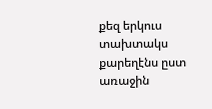քեզ երկուս տախտակս քարեղէնս ըստ առաջին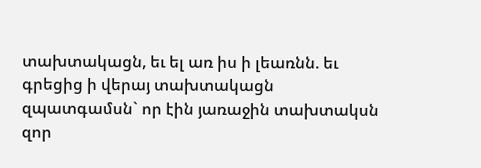տախտակացն, եւ ել առ իս ի լեառնն. եւ գրեցից ի վերայ տախտակացն զպատգամսն` որ էին յառաջին տախտակսն զոր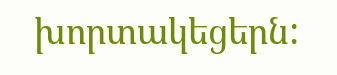խորտակեցերն: